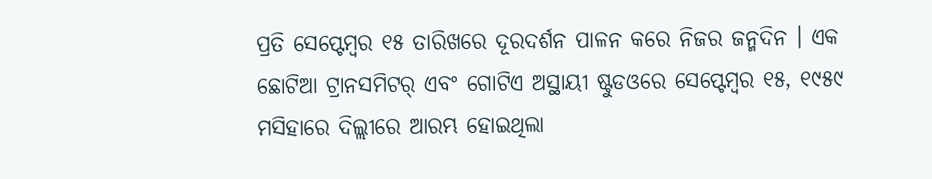ପ୍ରତି ସେପ୍ଟେମ୍ବର ୧୫ ତାରିଖରେ ଦୂରଦର୍ଶନ ପାଳନ କରେ ନିଜର ଜନ୍ମଦିନ । ଏକ ଛୋଟିଆ ଟ୍ରାନସମିଟର୍ ଏବଂ ଗୋଟିଏ ଅସ୍ଥାୟୀ ଷ୍ଟୁଡଓରେ ସେପ୍ଟେମ୍ବର ୧୫, ୧୯୫୯ ମସିହାରେ ଦିଲ୍ଲୀରେ ଆରମ୍ଭ ହୋଇଥିଲା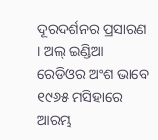ଦୂରଦର୍ଶନର ପ୍ରସାରଣ । ଅଲ୍ ଇଣ୍ଡିଆ ରେଡିଓର ଅଂଶ ଭାବେ ୧୯୬୫ ମସିହାରେ ଆରମ୍ଭ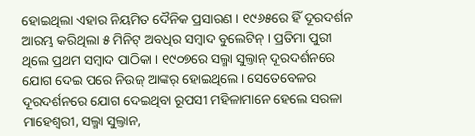ହୋଇଥିଲା ଏହାର ନିୟମିତ ଦୈନିକ ପ୍ରସାରଣ । ୧୯୬୫ରେ ହିଁ ଦୂରଦର୍ଶନ ଆରମ୍ଭ କରିଥିଲା ୫ ମିନିଟ୍ ଅବଧିର ସମ୍ବାଦ ବୁଲେଟିନ୍ । ପ୍ରତିମା ପୁରୀ ଥିଲେ ପ୍ରଥମ ସମ୍ବାଦ ପାଠିକା । ୧୯୦୭ରେ ସଲ୍ମା ସୁଲ୍ତାନ୍ ଦୂରଦର୍ଶନରେ ଯୋଗ ଦେଇ ପରେ ନିଉଜ୍ ଆଙ୍କର୍ ହୋଇଥିଲେ। ସେତେବେଳର ଦୂରଦର୍ଶନରେ ଯୋଗ ଦେଇଥିବା ରୂପସୀ ମହିଳାମାନେ ହେଲେ ସରଳା ମାହେଶ୍ୱରୀ, ସଲ୍ମା ସୁଲ୍ତାନ,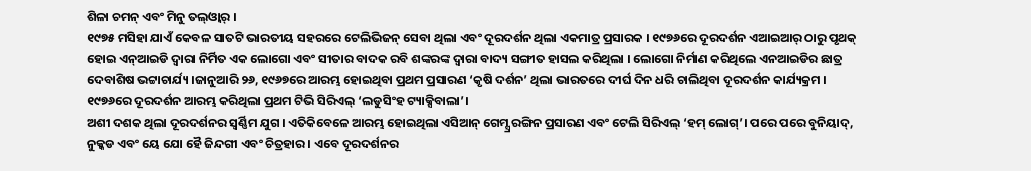ଶିଳା ଚମନ୍ ଏବଂ ମିନୁ ତଲ୍ଓ୍ଵାର୍ ।
୧୯୭୫ ମସିହା ଯାଏଁ କେବଳ ସାତଟି ଭାରତୀୟ ସହରରେ ଟେଲିଭିଜନ୍ ସେବା ଥିଲା ଏବଂ ଦୂରଦର୍ଶନ ଥିଲା ଏକମାତ୍ର ପ୍ରସାରକ । ୧୯୭୬ରେ ଦୂରଦର୍ଶନ ଏଆଇଆର୍ ଠାରୁ ପୃଥକ୍ ହୋଇ ଏନ୍ଆଇଡି ଦ୍ୱାରା ନିର୍ମିତ ଏକ ଲୋଗୋ ଏବଂ ସୀତାର ବାଦକ ରବି ଶଙ୍କରଙ୍କ ଦ୍ୱାରା ବାଦ୍ୟ ସଙ୍ଗୀତ ହାସଲ କରିଥିଲା । ଲୋଗୋ ନିର୍ମାଣ କରିଥିଲେ ଏନଆଇଡିର ଛାତ୍ର ଦେବାଶିଷ ଭଟ୍ଟାଚାର୍ଯ୍ୟ ।ଜାନୁଆରି ୨୬, ୧୯୬୭ରେ ଆରମ୍ଭ ହୋଇଥିବା ପ୍ରଥମ ପ୍ରସାରଣ ‘କୃଷି ଦର୍ଶନ’ ଥିଲା ଭାରତରେ ଦୀର୍ଘ ଦିନ ଧରି ଚାଲିଥିବା ଦୂରଦର୍ଶନ କାର୍ଯ୍ୟକ୍ରମ । ୧୯୭୬ରେ ଦୂରଦର୍ଶନ ଆରମ୍ଭ କରିଥିଲା ପ୍ରଥମ ଟିଭି ସିରିଏଲ୍ ‘ଲଡୁସିଂହ ଟ୍ୟାକ୍ସିବାଲା’।
ଅଶୀ ଦଶକ ଥିଲା ଦୂରଦର୍ଶନର ସ୍ୱର୍ଣ୍ଣିମ ଯୁଗ । ଏତିକିବେଳେ ଆରମ୍ଭ ହୋଇଥିଲା ଏସିଆନ୍ ଗେମ୍ସ୍ର ରଙ୍ଗିନ ପ୍ରସାରଣ ଏବଂ ଟେଲି ସିରିଏଲ୍ ‘ହମ୍ ଲୋଗ୍’। ପରେ ପରେ ବୁନିୟାଦ୍, ନୁକ୍କଡ ଏବଂ ୟେ ଯୋ ହୈ ଜିନ୍ଦଗୀ ଏବଂ ଚିତ୍ରହାର । ଏବେ ଦୂରଦର୍ଶନର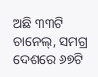ଅଛି ୩୩ଟି ଚାନେଲ୍, ସମଗ୍ର ଦେଶରେ ୬୭ଟି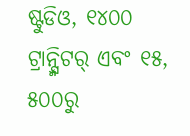ଷ୍ଟୁଡିଓ, ୧୪୦୦ ଟ୍ରାନ୍ସ୍ମିଟର୍ ଏବଂ ୧୫, ୫୦୦ରୁ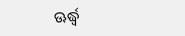ଊର୍ଦ୍ଧ୍ୱ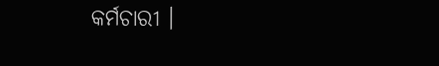କର୍ମଚାରୀ ।